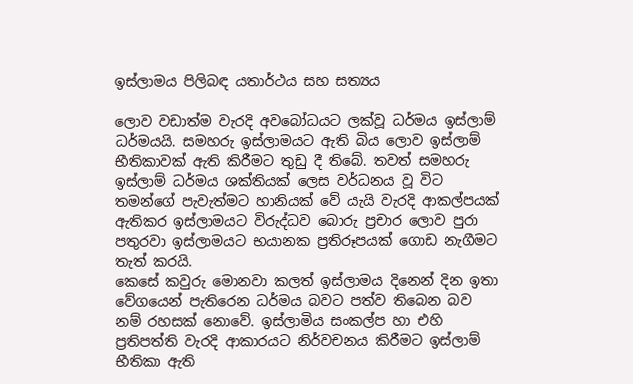ඉස්ලාමය පිලිබඳ යතාර්ථය සහ සත්‍යය

ලොව වඩාත්ම වැරදි අවබෝධයට ලක්වූ ධර්මය ඉස්ලාම් ධර්මයයි. සමහරු ඉස්ලාමයට ඇති බිය ලොව ඉස්ලාම් භීතිකාවක් ඇති කිරීමට තුඩු දී තිබේ. තවත් සමහරු ඉස්ලාම් ධර්මය ශක්තියක් ලෙස වර්ධනය වූ විට තමන්ගේ පැවැත්මට හානියක් වේ යැයි වැරදි ආකල්පයක් ඇතිකර ඉස්ලාමයට විරුද්ධව බොරු ප්‍රචාර ලොව පුරා පතුරවා ඉස්ලාමයට භයානක ප්‍රතිරූපයක් ගොඩ නැගීමට තැත් කරයි.
කෙසේ කවුරු මොනවා කලත් ඉස්ලාමය දිනෙන් දින ඉතා වේගයෙන් පැතිරෙන ධර්මය බවට පත්ව තිබෙන බව නම් රහසක් නොවේ. ඉස්ලාමිය සංකල්ප හා එහි ප්‍රතිපත්ති වැරදි ආකාරයට නිර්වචනය කිරීමට ඉස්ලාම් භීතිකා ඇති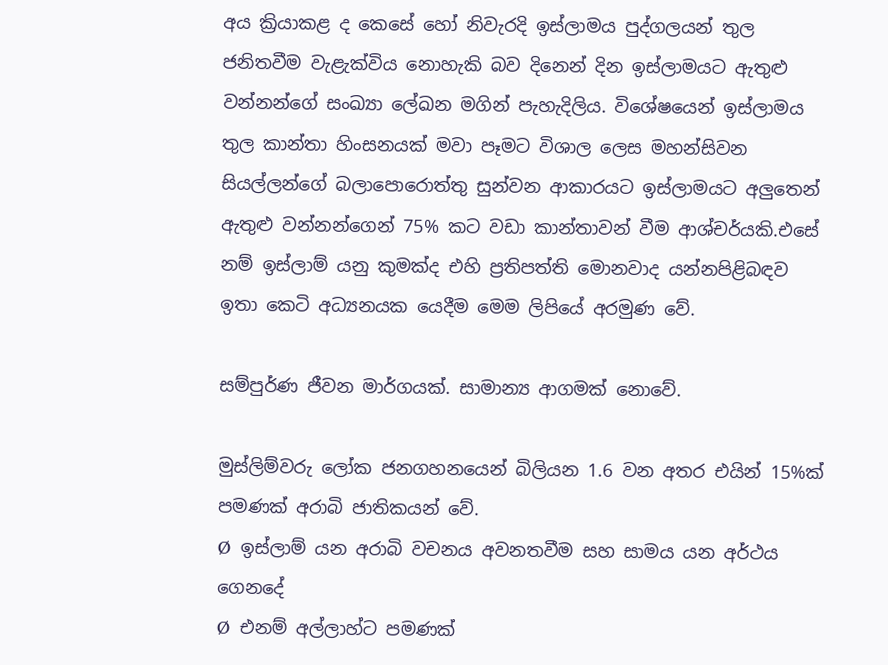අය ක්‍රියාකළ ද කෙසේ හෝ නිවැරදි ඉස්ලාමය පුද්ගලයන් තුල ජනිතවීම වැළැක්විය නොහැකි බව දිනෙන් දින ඉස්ලාමයට ඇතුළු වන්නන්ගේ සංඛ්‍යා ලේඛන මගින් පැහැදිලිය. විශේෂයෙන් ඉස්ලාමය තුල කාන්තා හිංසනයක් මවා පෑමට විශාල ලෙස මහන්සිවන සියල්ලන්ගේ බලාපොරොත්තු සුන්වන ආකාරයට ඉස්ලාමයට අලුතෙන් ඇතුළු වන්නන්ගෙන් 75% කට වඩා කාන්තාවන් වීම ආශ්චර්යකි.එසේ නම් ඉස්ලාම් යනු කුමක්ද එහි ප්‍රතිපත්ති මොනවාද යන්නපිළිබඳව ඉතා කෙටි අධ්‍යනයක යෙදීම මෙම ලිපියේ අරමුණ වේ.

සම්පුර්ණ ජීවන මාර්ගයක්. සාමාන්‍ය ආගමක් නොවේ.

මුස්ලිම්වරු ලෝක ජනගහනයෙන් බිලියන 1.6 වන අතර එයින් 15%ක් පමණක් අරාබි ජාතිකයන් වේ.
Ø  ඉස්ලාම් යන අරාබි වචනය අවනතවීම සහ සාමය යන අර්ථය ගෙනදේ
Ø  එනම් අල්ලාහ්ට පමණක්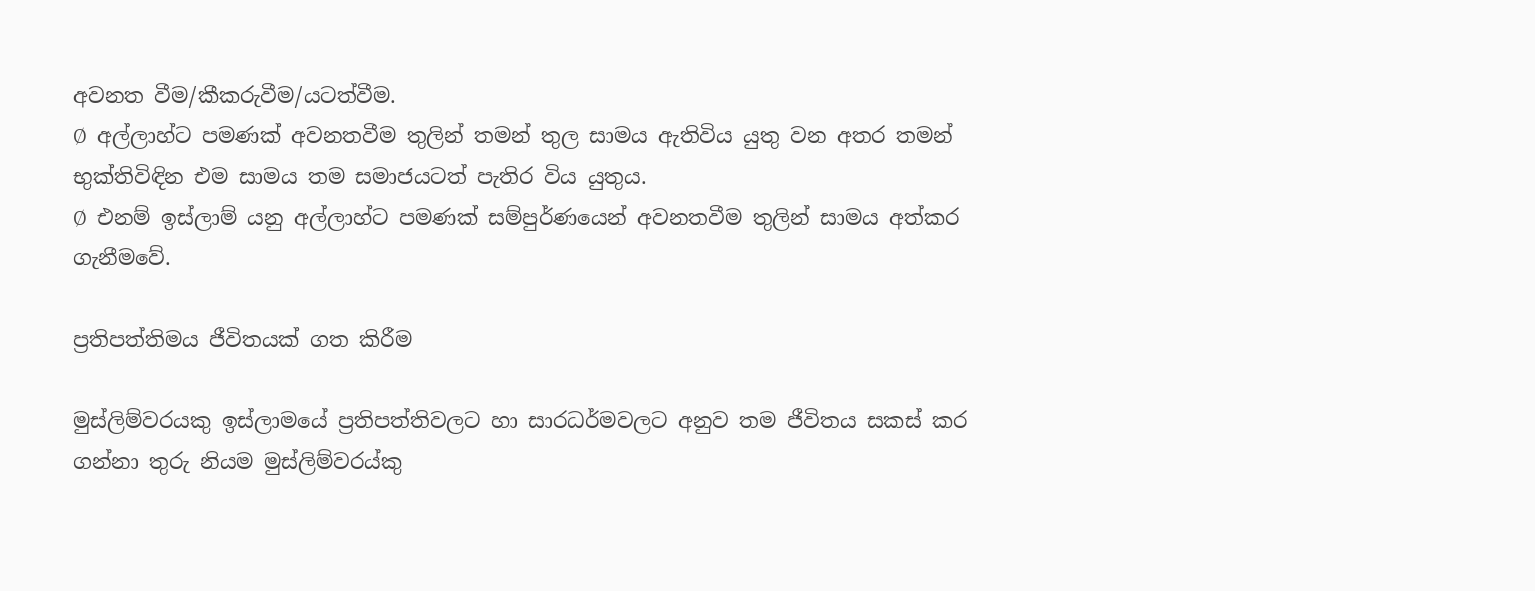අවනත වීම/කීකරුවීම/යටත්වීම.
Ø  අල්ලාහ්ට පමණක් අවනතවීම තුලින් තමන් තුල සාමය ඇතිවිය යුතු වන අතර තමන් භුක්තිවිඳින එම සාමය තම සමාජයටත් පැතිර විය යුතුය.
Ø  එනම් ඉස්ලාම් යනු අල්ලාහ්ට පමණක් සම්පුර්ණයෙන් අවනතවීම තුලින් සාමය අත්කර ගැනීමවේ.

ප්‍රතිපත්තිමය ජීවිතයක් ගත කිරීම

මුස්ලිම්වරයකු ඉස්ලාමයේ ප්‍රතිපත්තිවලට හා සාරධර්මවලට අනුව තම ජීවිතය සකස් කර ගන්නා තුරු නියම මුස්ලිම්වරය්කු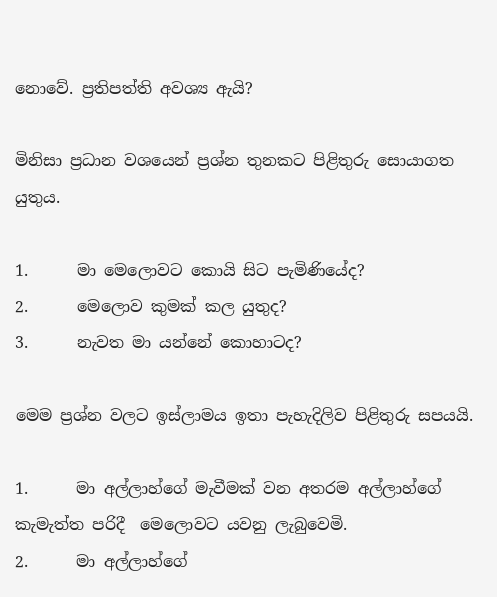නොවේ. ප්‍රතිපත්ති අවශ්‍ය ඇයි?

මිනිසා ප්‍රධාන වශයෙන් ප්‍රශ්න තුනකට පිළිතුරු සොයාගත යුතුය.

1.      මා මෙලොවට කොයි සිට පැමිණියේද?
2.      මෙලොව කුමක් කල යුතුද?
3.      නැවත මා යන්නේ කොහාටද?

මෙම ප්‍රශ්න වලට ඉස්ලාමය ඉතා පැහැදිලිව පිළිතුරු සපයයි.

1.      මා අල්ලාහ්ගේ මැවීමක් වන අතරම අල්ලාහ්ගේ කැමැත්ත පරිදී  මෙලොවට යවනු ලැබුවෙමි.
2.      මා අල්ලාහ්ගේ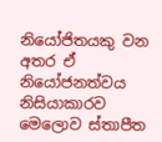නියෝජිතයකු වන අතර ඒ නියෝජනත්වය නිසියාකාරව මෙලොව ස්තාපීත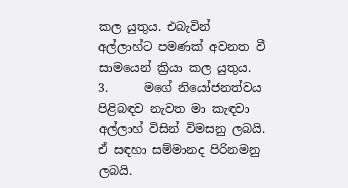කල යුතුය. එබැවින් අල්ලාහ්ට පමණක් අවනත වී සාමයෙන් ක්‍රියා කල යුතුය.
3.      මගේ නියෝජනත්වය පිළිබඳව නැවත මා කැඳවා අල්ලාහ් විසින් විමසනු ලබයි. ඒ සඳහා සම්මානද පිරිනමනු ලබයි.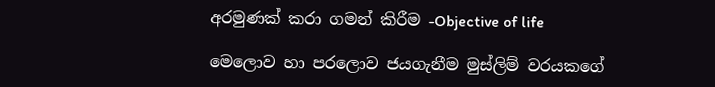අරමුණක් කරා ගමන් කිරීම -Objective of life

මෙලොව හා පරලොව ජයගැනීම මුස්ලිම් වරයකගේ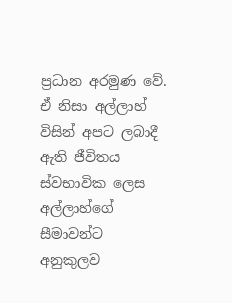ප්‍රධාන අරමුණ වේ. ඒ නිසා අල්ලාහ් විසින් අපට ලබාදී ඇති ජීවිතය ස්වභාවික ලෙස අල්ලාහ්ගේ සීමාවන්ට අනුකුලව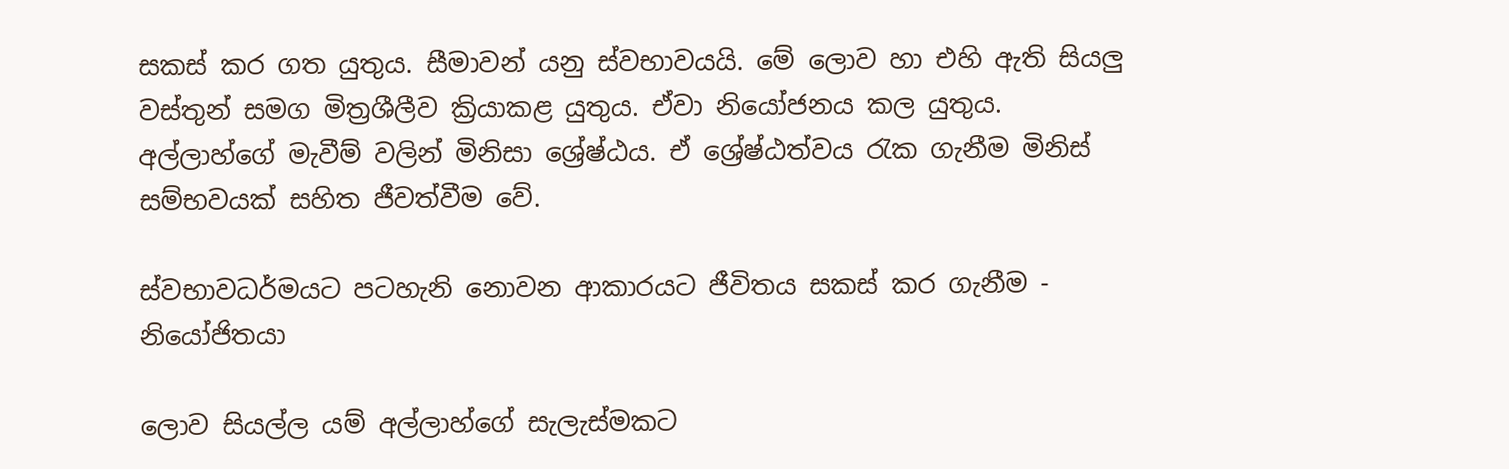සකස් කර ගත යුතුය. සීමාවන් යනු ස්වභාවයයි. මේ ලොව හා එහි ඇති සියලු වස්තුන් සමග මිත්‍රශීලීව ක්‍රියාකළ යුතුය. ඒවා නියෝජනය කල යුතුය. අල්ලාහ්ගේ මැවීම් වලින් මිනිසා ශ්‍රේෂ්ඨය. ඒ ශ්‍රේෂ්ඨත්වය රැක ගැනීම මිනිස් සම්භවයක් සහිත ජීවත්වීම වේ.

ස්වභාවධර්මයට පටහැනි නොවන ආකාරයට ජීවිතය සකස් කර ගැනීම - නියෝජිතයා

ලොව සියල්ල යම් අල්ලාහ්ගේ සැලැස්මකට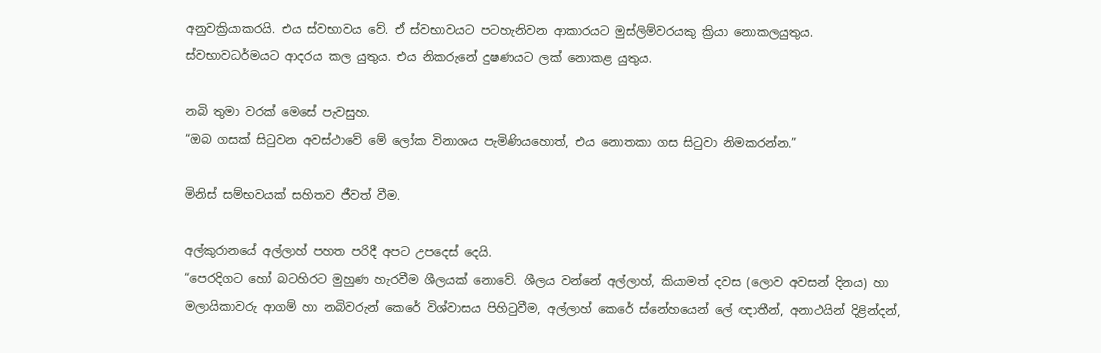අනුවක්‍රියාකරයි. එය ස්වභාවය වේ. ඒ ස්වභාවයට පටහැනිවන ආකාරයට මුස්ලිම්වරයකු ක්‍රියා නොකලයුතුය. ස්වභාවධර්මයට ආදරය කල යුතුය. එය නිකරුනේ දුෂණයට ලක් නොකළ යුතුය.

නබි තුමා වරක් මෙසේ පැවසුහ.
“ඔබ ගසක් සිටුවන අවස්ථාවේ මේ ලෝක විනාශය පැමිණියහොත්, එය නොතකා ගස සිටුවා නිමකරන්න.”

මිනිස් සම්භවයක් සහිතව ජීවත් වීම.

අල්කුරානයේ අල්ලාහ් පහත පරිදී අපට උපදෙස් දෙයි.
“පෙරදිගට හෝ බටහිරට මුහුණ හැරවීම ශීලයක් නොවේ. ශීලය වන්නේ අල්ලාහ්, කියාමත් දවස (ලොව අවසන් දිනය) හා මලායිකාවරු ආගම් හා නබිවරුන් කෙරේ විශ්වාසය පිහිටුවීම, අල්ලාහ් කෙරේ ස්නේහයෙන් ලේ ඥාතීන්, අනාථයින් දිළින්දන්,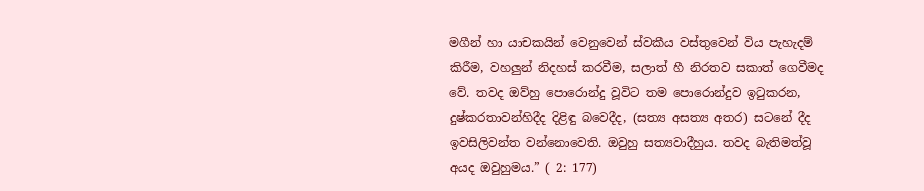මගීන් හා යාචකයින් වෙනුවෙන් ස්වකීය වස්තුවෙන් විය පැහැදම් කිරීම, වහලුන් නිදහස් කරවීම, සලාත් හී නිරතව සකාත් ගෙවීමද වේ. තවද ඔව්හු පොරොන්දු වූවිට තම පොරොන්දුව ඉටුකරන,  දුෂ්කරතාවන්හිදීද දිළිඳු බවෙදීද, (සත්‍ය අසත්‍ය අතර) සටනේ දීද ඉවසිලිවන්ත වන්නොවෙති. ඔවුහු සත්‍යවාදීහුය. තවද බැතිමත්වූ අයද ඔවුහුමය.” ( 2: 177)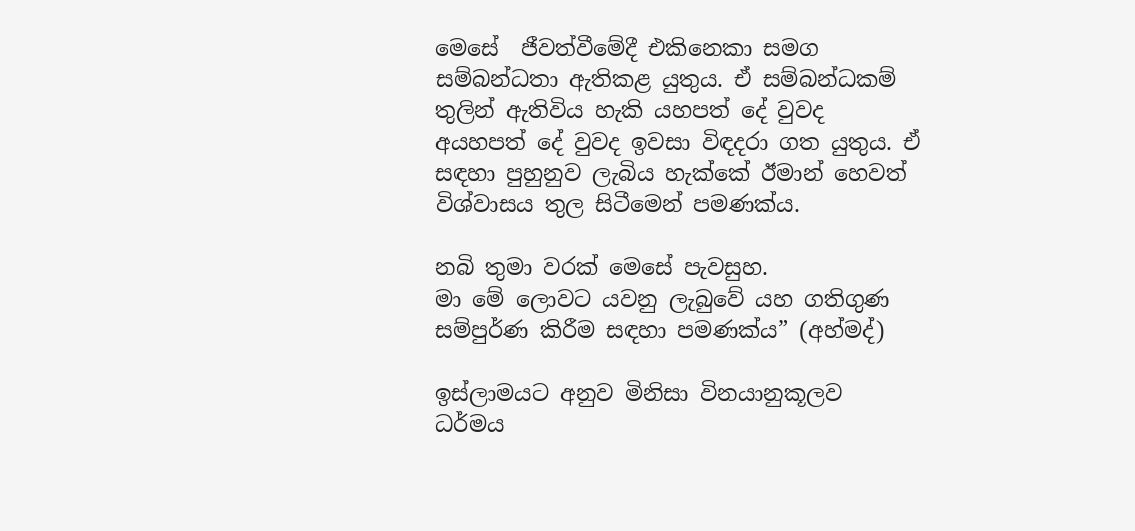මෙසේ  ජීවත්වීමේදී එකිනෙකා සමග සම්බන්ධතා ඇතිකළ යුතුය. ඒ සම්බන්ධකම් තුලින් ඇතිවිය හැකි යහපත් දේ වුවද අයහපත් දේ වුවද ඉවසා විඳදරා ගත යුතුය. ඒ සඳහා පුහුනුව ලැබිය හැක්කේ ඊමාන් හෙවත් විශ්වාසය තුල සිටීමෙන් පමණක්ය.

නබි තුමා වරක් මෙසේ පැවසුහ.
මා මේ ලොවට යවනු ලැබුවේ යහ ගතිගුණ සම්පුර්ණ කිරීම සඳහා පමණක්ය” (අහ්මද්)

ඉස්ලාමයට අනුව මිනිසා විනයානුකූලව ධර්මය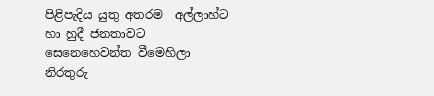පිළිපැදිය යුතු අතරම  අල්ලාහ්ට හා හුදී ජනතාවට සෙනෙහෙවන්ත වීමෙහිලා නිරතුරු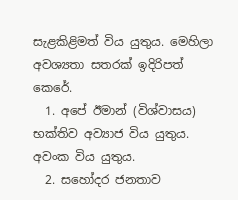සැළකිළිමත් විය යුතුය. මෙහිලා අවශ්‍යතා සතරක් ඉදිරිපත් කෙරේ.
  1. අපේ ඊමාන් (විශ්වාසය) භක්තිව අව්‍යාජ විය යුතුය. අවංක විය යුතුය.
  2. සහෝදර ජනතාව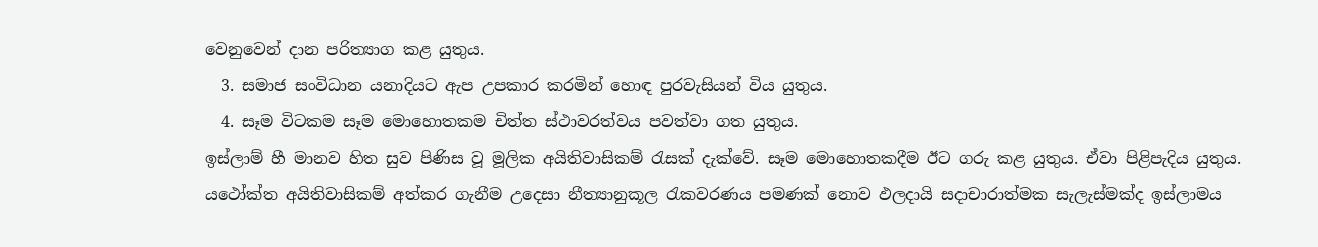වෙනුවෙන් දාන පරිත්‍යාග කළ යුතුය.
  3. සමාජ සංවිධාන යනාදියට ඇප උපකාර කරමින් හොඳ පුරවැසියන් විය යුතුය.
  4. සෑම විටකම සෑම මොහොතකම චිත්ත ස්ථාවරත්වය පවත්වා ගත යුතුය.
ඉස්ලාම් හී මානව හිත සුව පිණිස වූ මූලික අයිතිවාසිකම් රැසක් දැක්වේ. සෑම මොහොතකදීම ඊට ගරු කළ යුතුය. ඒවා පිළිපැදිය යුතුය. යථෝක්ත අයිතිවාසිකම් අත්කර ගැනීම උදෙසා නීත්‍යානුකූල රැකවරණය පමණක් නොව ඵලදායි සදාචාරාත්මක සැලැස්මක්ද ඉස්ලාමය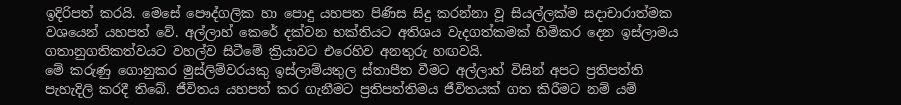ඉදිරිපත් කරයි. මෙසේ පෞද්ගලික හා පොදු යහපත පිණිස සිදු කරන්නා වූ සියල්ලක්ම සදාචාරාත්මක වශයෙන් යහපත් වේ. අල්ලාහ් කෙරේ දක්වන භක්තියට අතිශය වැදගත්කමක් හිමිකර දෙන ඉස්ලාමය ගතානුගතිකත්වයට වහල්ව සිටීමේ ක්‍රියාවට එරෙහිව අනතුරු හඟවයි.
මේ කරුණු ගොනුකර මුස්ලිම්වරයකු ඉස්ලාම්යතුල ස්තාපීත වීමට අල්ලාහ් විසින් අපට ප්‍රතිපත්ති පැහැදිලි කරදී තිබේ. ජීවිතය යහපත් කර ගැනීමට ප්‍රතිපත්තිමය ජීවිතයක් ගත කිරීමට නම් යම්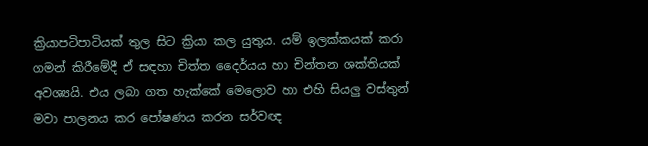ක්‍රියාපටිපාටියක් තුල සිට ක්‍රියා කල යුතුය. යම් ඉලක්කයක් කරා ගමන් කිරීමේදී ඒ සඳහා චිත්ත දෛර්යය හා චින්තන ශක්තියක් අවශ්‍යයි. එය ලබා ගත හැක්කේ මෙලොව හා එහි සියලු වස්තුන් මවා පාලනය කර පෝෂණය කරන සර්වඥ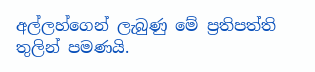අල්ලහ්ගෙන් ලැබුණු මේ ප්‍රතිපත්ති තුලින් පමණයි.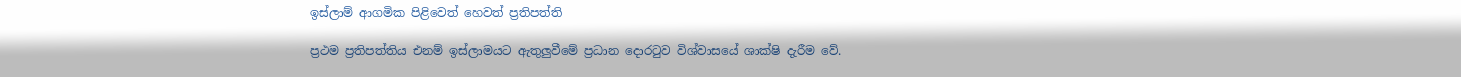ඉස්ලාම් ආගමික පිළිවෙත් හෙවත් ප්‍රතිපත්ති

ප්‍රථම ප්‍රතිපත්තිය එනම් ඉස්ලාමයට ඇතුලුවීමේ ප්‍රධාන දොරටුව විශ්වාසයේ ශාක්ෂි දැරීම වේ.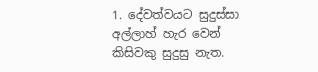1. දේවත්වයට සුදුස්සා අල්ලාහ් හැර වෙන් කිසිවකු සුදුසු නැත.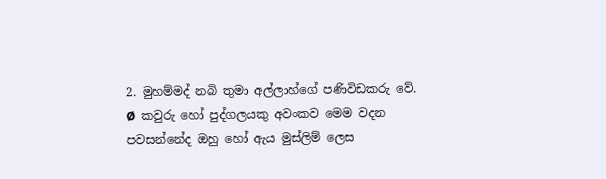2. මුහම්මද් නබි තුමා අල්ලාහ්ගේ පණිවිඩකරු වේ.
Ø  කවුරු හෝ පුද්ගලයකු අවංකව මෙම වදන පවසන්නේද ඔහු හෝ ඇය මුස්ලිම් ලෙස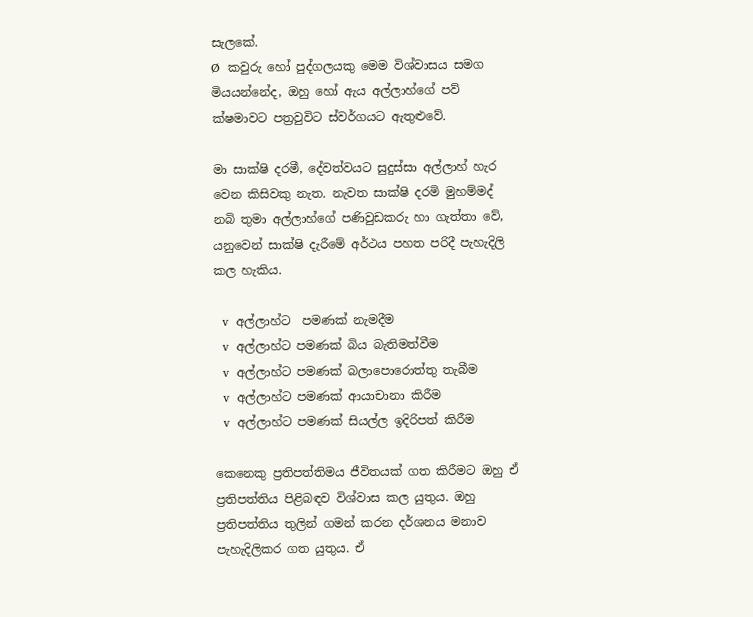සැලකේ.
Ø  කවුරු හෝ පුද්ගලයකු මෙම විශ්වාසය සමග මියයන්නේද, ඔහු හෝ ඇය අල්ලාහ්ගේ පව් ක්ෂමාවට පත්‍රවුවිට ස්වර්ගයට ඇතුළුවේ.

මා සාක්ෂි දරමී, දේවත්වයට සුදුස්සා අල්ලාහ් හැර වෙන කිසිවකු නැත. නැවත සාක්ෂි දරමි මුහම්මද් නබි තුමා අල්ලාහ්ගේ පණිවුඩකරු හා ගැත්තා වේ, යනුවෙන් සාක්ෂි දැරීමේ අර්ථය පහත පරිදී පැහැදිලි කල හැකිය.

  v  අල්ලාහ්ට  පමණක් නැමදීම
  v  අල්ලාහ්ට පමණක් බිය බැතිමත්වීම
  v  අල්ලාහ්ට පමණක් බලාපොරොත්තු තැබීම
  v  අල්ලාහ්ට පමණක් ආයාචානා කිරීම
  v  අල්ලාහ්ට පමණක් සියල්ල ඉදිරිපත් කිරීම

කෙනෙකු ප්‍රතිපත්තිමය ජීවිතයක් ගත කිරීමට ඔහු ඒ ප්‍රතිපත්තිය පිළිබඳව විශ්වාස කල යුතුය. ඔහු ප්‍රතිපත්තිය තුලින් ගමන් කරන දර්ශනය මනාව පැහැදිලිකර ගත යුතුය. ඒ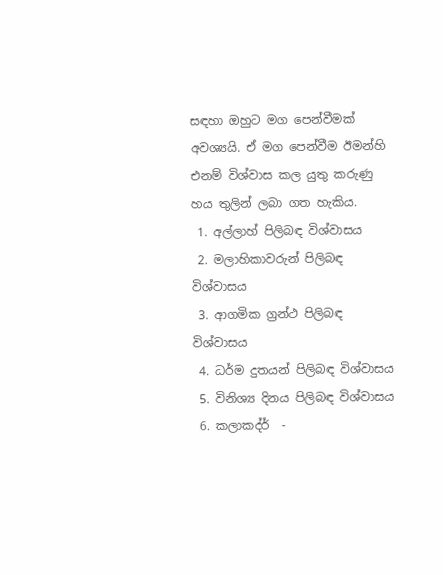සඳහා ඔහුට මග පෙන්වීමක් අවශ්‍යයි. ඒ මග පෙන්වීම ඊමන්හි එනම් විශ්වාස කල යුතු කරුණු හය තුලින් ලබා ගත හැකිය.
 1. අල්ලාහ් පිලිබඳ විශ්වාසය
 2. මලාහිකාවරුන් පිලිබඳ විශ්වාසය
 3. ආගමික ග්‍රන්ථ පිලිබඳ විශ්වාසය
 4. ධර්ම දුතයන් පිලිබඳ විශ්වාසය
 5. විනිශ්‍ය දිනය පිලිබඳ විශ්වාසය
 6. කලාකද්ර්  -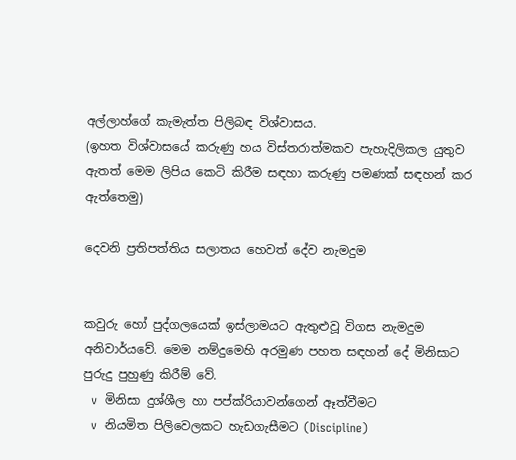අල්ලාහ්ගේ කැමැත්ත පිලිබඳ විශ්වාසය.
(ඉහත විශ්වාසයේ කරුණු හය විස්තරාත්මකව පැහැදිලිකල යුතුව ඇතත් මෙම ලිපිය කෙටි කිරීම සඳහා කරුණු පමණක් සඳහන් කර ඇත්තෙමු)

දෙවනි ප්‍රතිපත්තිය සලාතය හෙවත් දේව නැමදුම


කවුරු හෝ පුද්ගලයෙක් ඉස්ලාමයට ඇතුළුවූ විගස නැමදුම අනිවාර්යවේ. මෙම නම්දුමෙහි අරමුණ පහත සඳහන් දේ මිනිසාට පුරුදු පුහුණු කිරීම් වේ.
  v  මිනිසා දුශ්ශීල හා පප්ක්රියාවන්ගෙන් ඈත්වීමට
  v  නියමිත පිලිවෙලකට හැඩගැසීමට (Discipline)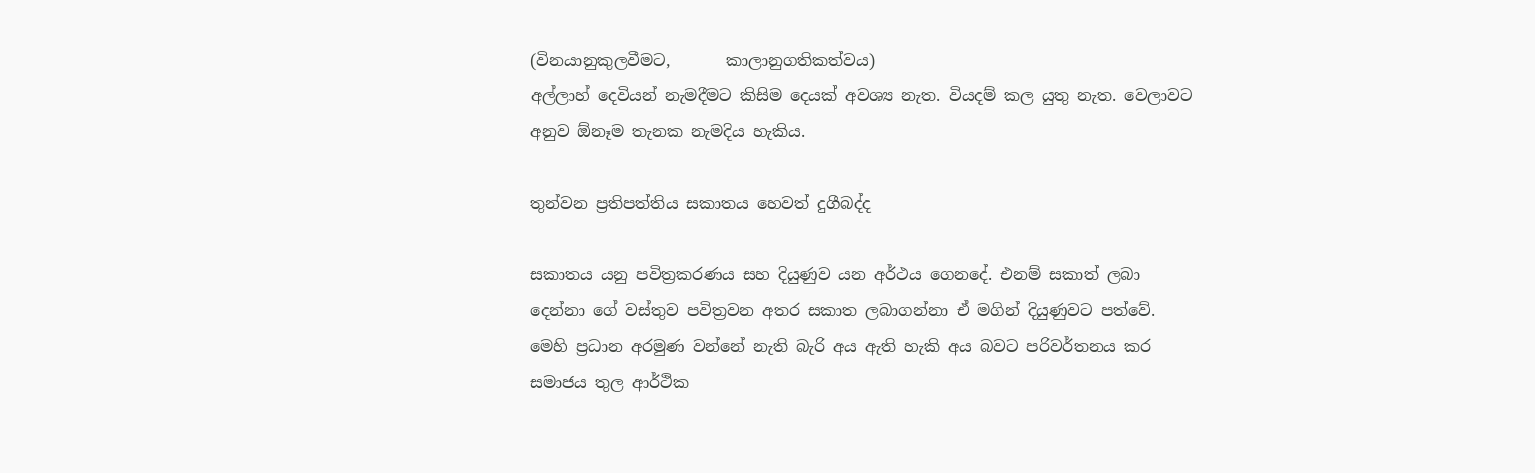(විනයානුකුලවීමට,       කාලානුගතිකත්වය)
අල්ලාහ් දෙවියන් නැමදීමට කිසිම දෙයක් අවශ්‍ය නැත. වියදම් කල යුතු නැත. වෙලාවට අනුව ඕනෑම තැනක නැමදිය හැකිය.

තුන්වන ප්‍රතිපත්තිය සකාතය හෙවත් දුගීබද්ද

සකාතය යනු පවිත්‍රකරණය සහ දියුණුව යන අර්ථය ගෙනදේ. එනම් සකාත් ලබා දෙන්නා ගේ වස්තුව පවිත්‍රවන අතර සකාත ලබාගන්නා ඒ මගින් දියුණුවට පත්වේ. මෙහි ප්‍රධාන අරමුණ වන්නේ නැති බැරි අය ඇති හැකි අය බවට පරිවර්තනය කර සමාජය තුල ආර්ථික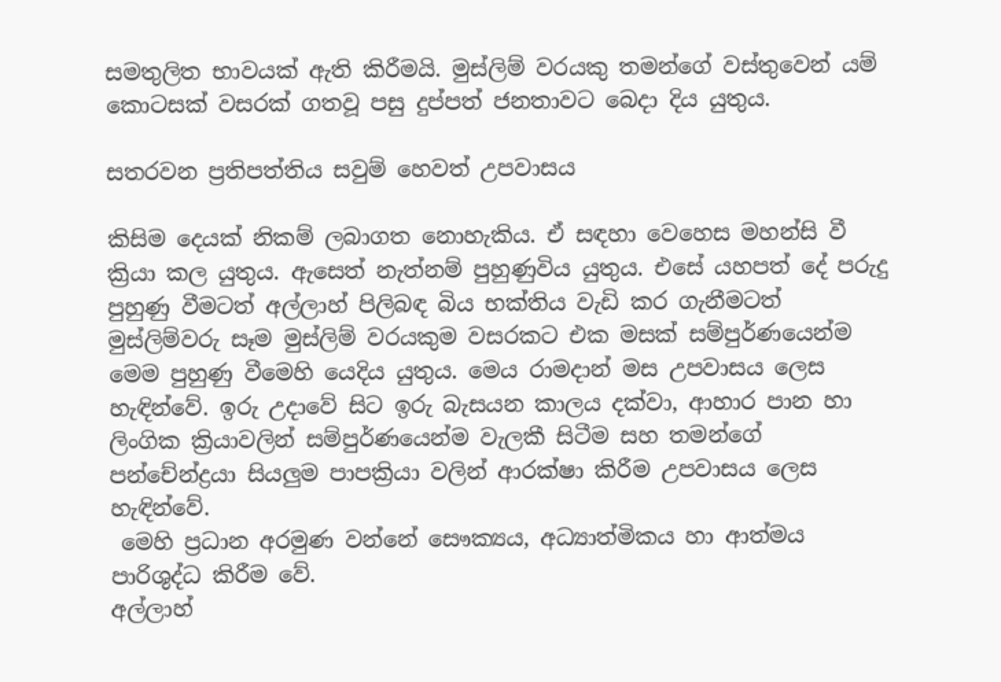සමතුලිත භාවයක් ඇති කිරීමයි. මුස්ලිම් වරයකු තමන්ගේ වස්තුවෙන් යම් කොටසක් වසරක් ගතවූ පසු දුප්පත් ජනතාවට බෙදා දිය යුතුය.

සතරවන ප්‍රතිපත්තිය සවුම් හෙවත් උපවාසය

කිසිම දෙයක් නිකම් ලබාගත නොහැකිය. ඒ සඳහා වෙහෙස මහන්සි වී ක්‍රියා කල යුතුය. ඇසෙත් නැත්නම් පුහුණුවිය යුතුය. එසේ යහපත් දේ පරුදු පුහුණු වීමටත් අල්ලාහ් පිලිබඳ බිය භක්තිය වැඩි කර ගැනීමටත් මුස්ලිම්වරු සෑම මුස්ලිම් වරයකුම වසරකට එක මසක් සම්පුර්ණයෙන්ම මෙම පුහුණු වීමෙහි යෙදිය යුතුය. මෙය රාමදාන් මස උපවාසය ලෙස හැඳින්වේ. ඉරු උදාවේ සිට ඉරු බැසයන කාලය දක්වා, ආහාර පාන හා ලිංගික ක්‍රියාවලින් සම්පුර්ණයෙන්ම වැලකී සිටීම සහ තමන්ගේ පන්චේන්ද්‍රයා සියලුම පාපක්‍රියා වලින් ආරක්ෂා කිරීම උපවාසය ලෙස හැඳින්වේ.
 මෙහි ප්‍රධාන අරමුණ වන්නේ සෞක්‍යය, අධ්‍යාත්මිකය හා ආත්මය පාරිශුද්ධ කිරීම වේ.
අල්ලාහ්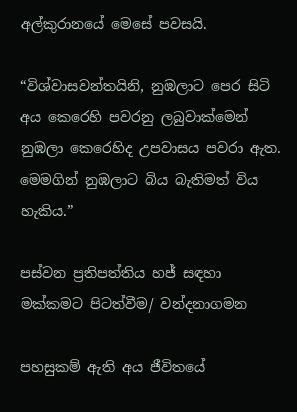අල්කුරානයේ මෙසේ පවසයි.

“විශ්වාසවන්තයිනි, නුඹලාට පෙර සිටි අය කෙරෙහි පවරනු ලබුවාක්මෙන් නුඹලා කෙරෙහිද උපවාසය පවරා ඇත. මෙමගින් නුඹලාට බිය බැතිමත් විය හැකිය.”

පස්වන ප්‍රතිපත්තිය හජ් සඳහා මක්කමට පිටත්වීම/ වන්දනාගමන

පහසුකම් ඇති අය ජීවිතයේ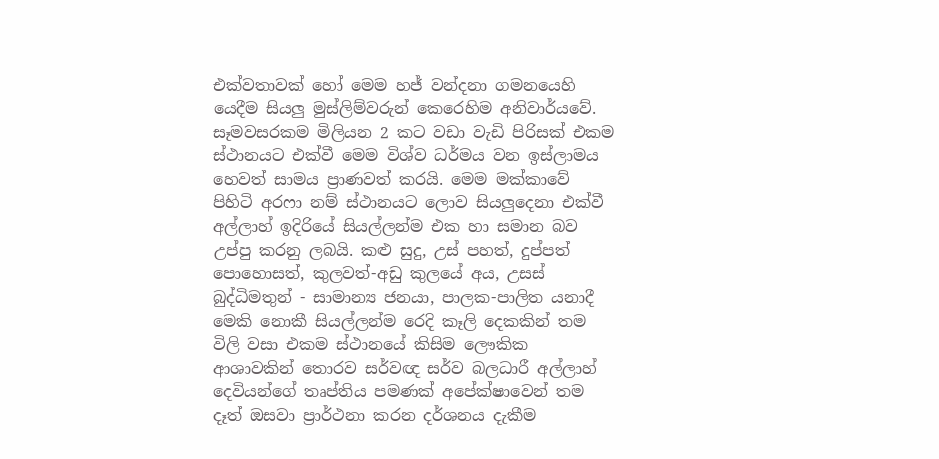එක්වතාවක් හෝ මෙම හජ් වන්දනා ගමනයෙහි යෙදීම සියලු මුස්ලිම්වරුන් කෙරෙහිම අනිවාර්යවේ. සෑමවසරකම මිලියන 2 කට වඩා වැඩි පිරිසක් එකම ස්ථානයට එක්වී මෙම විශ්ව ධර්මය වන ඉස්ලාමය හෙවත් සාමය ප්‍රාණවත් කරයි. මෙම මක්කාවේ පිහිටි අරෆා නම් ස්ථානයට ලොව සියලුදෙනා එක්වී අල්ලාහ් ඉදිරියේ සියල්ලන්ම එක හා සමාන බව උප්පු කරනු ලබයි. කළු සුදු, උස් පහත්, දුප්පත් පොහොසත්, කුලවත්-අඩු කුලයේ අය, උසස් බුද්ධිමතුන් - සාමාන්‍ය ජනයා, පාලක-පාලිත යනාදී මෙකි නොකී සියල්ලන්ම රෙදි කෑලි දෙකකින් තම විලි වසා එකම ස්ථානයේ කිසිම ලෞකික ආශාවකින් තොරව සර්වඥ සර්ව බලධාරී අල්ලාහ් දෙවියන්ගේ තෘප්තිය පමණක් අපේක්ෂාවෙන් තම දෑත් ඔසවා ප්‍රාර්ථනා කරන දර්ශනය දැකීම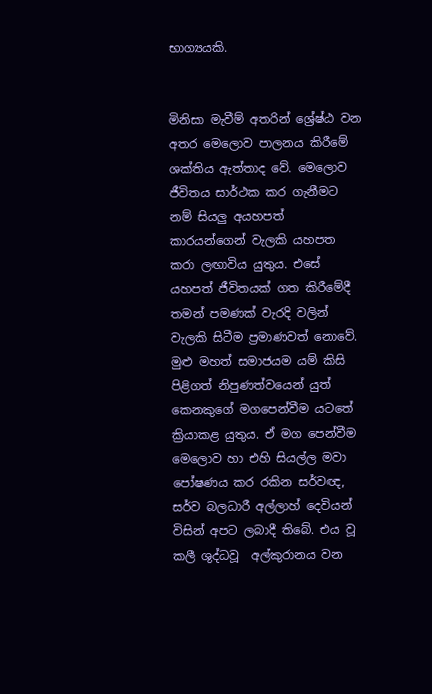භාග්‍යයකි.


මිනිසා මැවීම් අතරින් ශ්‍රේෂ්ඨ වන අතර මෙලොව පාලනය කිරීමේ ශක්තිය ඇත්තාද වේ. මෙලොව ජීවිතය සාර්ථක කර ගැනීමට නම් සියලු අයහපත් කාරයන්ගෙන් වැලකි යහපත කරා ලඟාවිය යුතුය. එසේ යහපත් ජීවිතයක් ගත කිරීමේදී තමන් පමණක් වැරදි වලින් වැලකි සිටීම ප්‍රමාණවත් නොවේ. මුළු මහත් සමාජයම යම් කිසි පිළිගත් නිපුණත්වයෙන් යුත් කෙනකුගේ මගපෙන්වීම යටතේ ක්‍රියාකළ යුතුය. ඒ මග පෙන්වීම මෙලොව හා එහි සියල්ල මවා පෝෂණය කර රකින සර්වඥ, සර්ව බලධාරී අල්ලාහ් දෙවියන් විසින් අපට ලබාදී තිබේ. එය වූ කලී ශුද්ධවූ  අල්කුරානය වන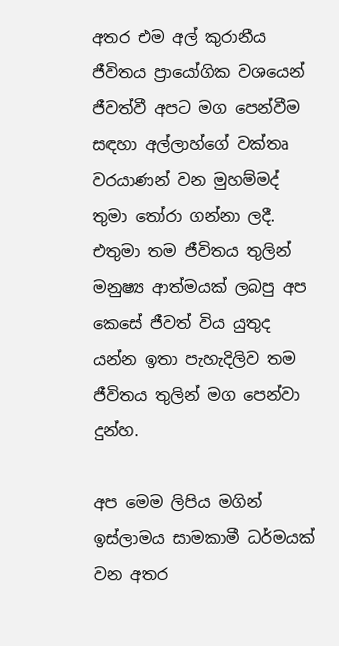අතර එම අල් කුරානීය ජීවිතය ප්‍රායෝගික වශයෙන් ජීවත්වී අපට මග පෙන්වීම සඳහා අල්ලාහ්ගේ වක්තෘ වරයාණන් වන මුහම්මද් තුමා තෝරා ගන්නා ලදී. එතුමා තම ජීවිතය තුලින් මනුෂ්‍ය ආත්මයක් ලබපු අප කෙසේ ජීවත් විය යුතුද යන්න ඉතා පැහැදිලිව තම ජීවිතය තුලින් මග පෙන්වා දුන්හ.

අප මෙම ලිපිය මගින් ඉස්ලාමය සාමකාමී ධර්මයක් වන අතර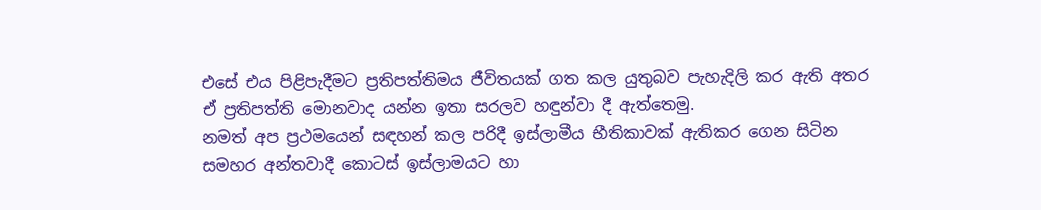එසේ එය පිළිපැදීමට ප්‍රතිපත්තිමය ජීවිතයක් ගත කල යුතුබව පැහැදිලි කර ඇති අතර ඒ ප්‍රතිපත්ති මොනවාද යන්න ඉතා සරලව හඳුන්වා දී ඇත්තෙමු.
නමත් අප ප්‍රථමයෙන් සඳහන් කල පරිදී ඉස්ලාමීය භීතිකාවක් ඇතිකර ගෙන සිටින සමහර අන්තවාදී කොටස් ඉස්ලාමයට හා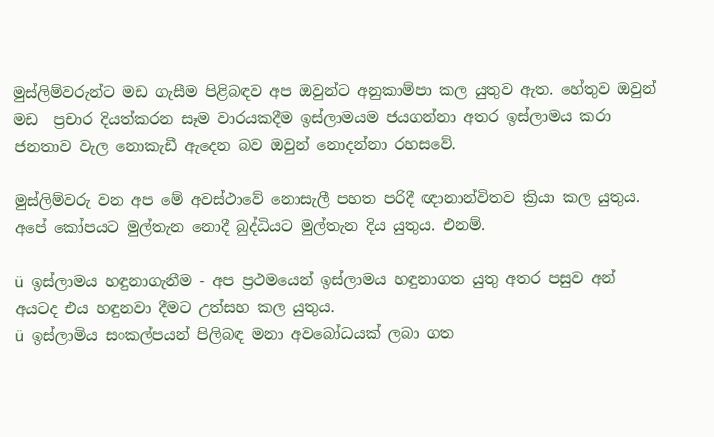මුස්ලිම්වරුන්ට මඩ ගැසීම පිළිබඳව අප ඔවුන්ට අනුකාම්පා කල යුතුව ඇත. හේතුව ඔවුන් මඩ  ප්‍රචාර දියත්කරන සෑම වාරයකදීම ඉස්ලාමයම ජයගන්නා අතර ඉස්ලාමය කරා ජනතාව වැල නොකැඩී ඇදෙන බව ඔවුන් නොදන්නා රහසවේ.

මුස්ලිම්වරු වන අප මේ අවස්ථාවේ නොසැලී පහත පරිදී ඥානාන්විතව ක්‍රියා කල යුතුය. අපේ කෝපයට මුල්තැන නොදී බුද්ධියට මුල්තැන දිය යුතුය. එනම්.

ü  ඉස්ලාමය හඳුනාගැනීම - අප ප්‍රථමයෙන් ඉස්ලාමය හඳුනාගත යුතු අතර පසුව අන් අයටද එය හඳුනවා දීමට උත්සහ කල යුතුය.
ü  ඉස්ලාමිය සංකල්පයන් පිලිබඳ මනා අවබෝධයක් ලබා ගත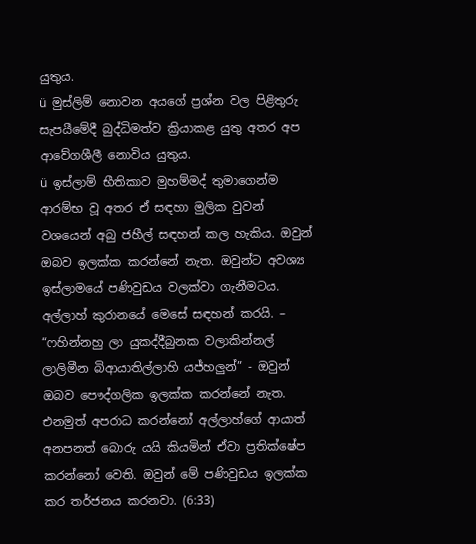යුතුය.
ü  මුස්ලිම් නොවන අයගේ ප්‍රශ්න වල පිළිතුරු සැපයීමේදී බුද්ධිමත්ව ක්‍රියාකළ යුතු අතර අප ආවේගශීලී නොවිය යුතුය.
ü  ඉස්ලාම් භීතිකාව මුහම්මද් තුමාගෙන්ම ආරම්භ වූ අතර ඒ සඳහා මුලික වුවන් වශයෙන් අබු ජහීල් සඳහන් කල හැකිය. ඔවුන් ඔබව ඉලක්ක කරන්නේ නැත. ඔවුන්ට අවශ්‍ය ඉස්ලාමයේ පණිවුඩය වලක්වා ගැනීමටය.
අල්ලාහ් කුරානයේ මෙසේ සඳහන් කරයි. – “ෆහින්නහු ලා යුකද්දීබුනක වලාකින්නල් ලාලිමීන බිආයාතිල්ලාහි යජ්හලුන්” - ඔවුන් ඔබව පෞද්ගලික ඉලක්ක කරන්නේ නැත. එනමුත් අපරාධ කරන්නෝ අල්ලාහ්ගේ ආයාත් අනපනත් බොරු යයි කියමින් ඒවා ප්‍රතික්ෂේප කරන්නෝ වෙති. ඔවුන් මේ පණිවුඩය ඉලක්ක කර තර්ජනය කරනවා. (6:33)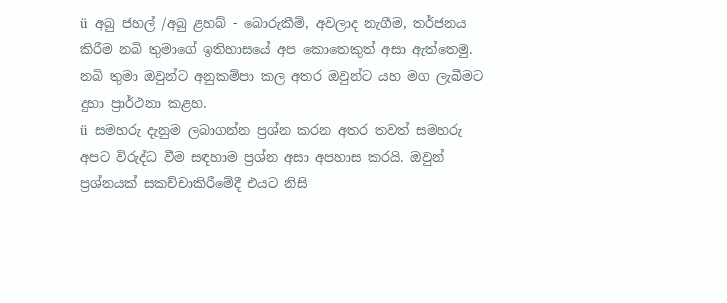ü  අබු ජහල් /අබු ළහබ් - බොරුකීම්, අවලාද නැගීම, තර්ජනය කිරීම නබි තුමාගේ ඉතිහාසයේ අප කොතෙකුත් අසා ඇත්තෙමු. නබි තුමා ඔවුන්ට අනුකම්පා කල අතර ඔවුන්ට යහ මග ලැබීමට දුහා ප්‍රාර්ථනා කළහ.
ü  සමහරු දැනුම ලබාගන්න ප්‍රශ්න කරන අතර තවත් සමහරු අපට විරුද්ධ වීම සඳහාම ප්‍රශ්න අසා අපහාස කරයි. ඔවුන් ප්‍රශ්නයක් සකච්චාකිරීමේදී එයට නිසි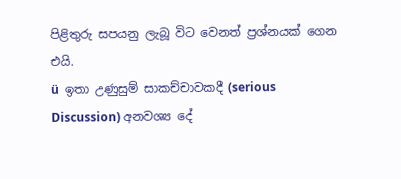පිළිතුරු සපයනු ලැබූ විට වෙනත් ප්‍රශ්නයක් ගෙන එයි.
ü  ඉතා උණුසුම් සාකච්චාවකදී (serious Discussion) අනවශ්‍ය දේ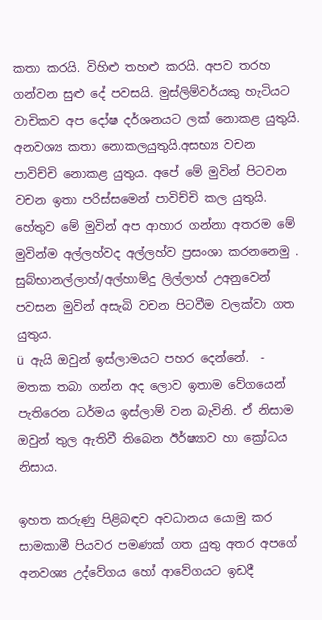කතා කරයි. විහිළු තහළු කරයි. අපව තරහ ගන්වන සුළු දේ පවසයි. මුස්ලිම්වර්යකු හැටියට වාචිකව අප දෝෂ දර්ශනයට ලක් නොකළ යුතුයි. අනවශ්‍ය කතා නොකලයුතුයි.අසභ්‍ය වචන පාවිච්චි නොකළ යුතුය. අපේ මේ මුවින් පිටවන වචන ඉතා පරිස්සමෙන් පාවිච්චි කල යුතුයි. හේතුව මේ මුවින් අප ආහාර ගන්නා අතරම මේ මුවින්ම අල්ලහ්වද අල්ලහ්ව ප්‍රසංශා කරනනෙමු . සුබ්භානල්ලාහ්/අල්හාම්දු ලිල්ලාහ් උඅනුවෙන් පවසන මුවින් අසැබි වචන පිටවීම වලක්වා ගත යුතුය.
ü  ඇයි ඔවුන් ඉස්ලාමයට පහර දෙන්නේ.  - මතක තබා ගන්න අද ලොව ඉතාම වේගයෙන් පැතිරෙන ධර්මය ඉස්ලාම් වන බැවිනි. ඒ නිසාම ඔවුන් තුල ඇතිවී තිබෙන ඊර්ෂ්‍යාව හා ක්‍රෝධය නිසාය.

ඉහත කරුණු පිළිබඳව අවධානය යොමු කර සාමකාමී පියවර පමණක් ගත යුතු අතර අපගේ අනවශ්‍ය උද්වේගය හෝ ආවේගයට ඉඩදී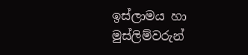ඉස්ලාමය හා මුස්ලිම්වරුන්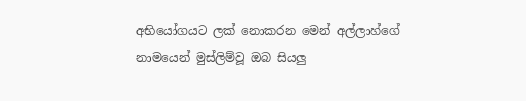අභියෝගයට ලක් නොකරන මෙන් අල්ලාහ්ගේ නාමයෙන් මුස්ලිම්වූ ඔබ සියලු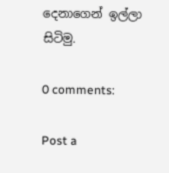දෙනාගෙන් ඉල්ලා සිටිමු.

0 comments:

Post a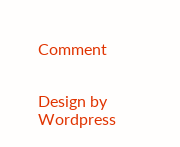Comment


Design by Wordpress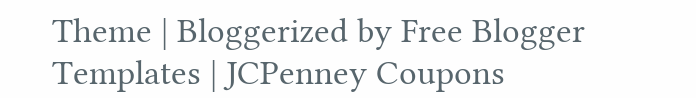Theme | Bloggerized by Free Blogger Templates | JCPenney Coupons